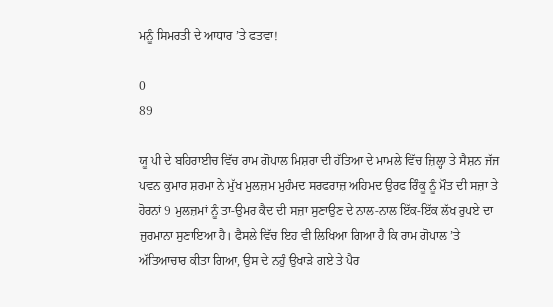ਮਨੂੰ ਸਿਮਰਤੀ ਦੇ ਆਧਾਰ ’ਤੇ ਫਤਵਾ!

0
89

ਯੂ ਪੀ ਦੇ ਬਹਿਰਾਈਚ ਵਿੱਚ ਰਾਮ ਗੋਪਾਲ ਮਿਸ਼ਰਾ ਦੀ ਹੱਤਿਆ ਦੇ ਮਾਮਲੇ ਵਿੱਚ ਜ਼ਿਲ੍ਹਾ ਤੇ ਸੈਸ਼ਨ ਜੱਜ ਪਵਨ ਕੁਮਾਰ ਸ਼ਰਮਾ ਨੇ ਮੁੱਖ ਮੁਲਜ਼ਮ ਮੁਹੰਮਦ ਸਰਫਰਾਜ਼ ਅਹਿਮਦ ਉਰਫ ਰਿੰਕੂ ਨੂੰ ਮੌਤ ਦੀ ਸਜ਼ਾ ਤੇ ਹੋਰਨਾਂ 9 ਮੁਲਜ਼ਮਾਂ ਨੂੰ ਤਾ-ਉਮਰ ਕੈਦ ਦੀ ਸਜ਼ਾ ਸੁਣਾਉਣ ਦੇ ਨਾਲ-ਨਾਲ ਇੱਕ-ਇੱਕ ਲੱਖ ਰੁਪਏ ਦਾ ਜੁਰਮਾਨਾ ਸੁਣਾਇਆ ਹੈ। ਫੈਸਲੇ ਵਿੱਚ ਇਹ ਵੀ ਲਿਖਿਆ ਗਿਆ ਹੈ ਕਿ ਰਾਮ ਗੋਪਾਲ ’ਤੇ ਅੱਤਿਆਚਾਰ ਕੀਤਾ ਗਿਆ, ਉਸ ਦੇ ਨਹੁੰ ਉਖਾੜੇ ਗਏ ਤੇ ਪੈਰ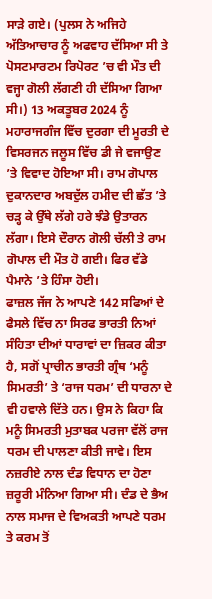ਸਾੜੇ ਗਏ। (ਪੁਲਸ ਨੇ ਅਜਿਹੇ ਅੱਤਿਆਚਾਰ ਨੂੰ ਅਫਵਾਹ ਦੱਸਿਆ ਸੀ ਤੇ ਪੋਸਟਮਾਰਟਮ ਰਿਪੋਰਟ ’ਚ ਵੀ ਮੌਤ ਦੀ ਵਜ੍ਹਾ ਗੋਲੀ ਲੱਗਣੀ ਹੀ ਦੱਸਿਆ ਗਿਆ ਸੀ।) 13 ਅਕਤੂਬਰ 2024 ਨੂੰ ਮਹਾਰਾਜਗੰਜ ਵਿੱਚ ਦੁਰਗਾ ਦੀ ਮੂਰਤੀ ਦੇ ਵਿਸਰਜਨ ਜਲੂਸ ਵਿੱਚ ਡੀ ਜੇ ਵਜਾਉਣ ’ਤੇ ਵਿਵਾਦ ਹੋਇਆ ਸੀ। ਰਾਮ ਗੋਪਾਲ ਦੁਕਾਨਦਾਰ ਅਬਦੁੱਲ ਹਮੀਦ ਦੀ ਛੱਤ ’ਤੇ ਚੜ੍ਹ ਕੇ ਉੱਥੇ ਲੱਗੇ ਹਰੇ ਝੰਡੇ ਉਤਾਰਨ ਲੱਗਾ। ਇਸੇ ਦੌਰਾਨ ਗੋਲੀ ਚੱਲੀ ਤੇ ਰਾਮ ਗੋਪਾਲ ਦੀ ਮੌਤ ਹੋ ਗਈ। ਫਿਰ ਵੱਡੇ ਪੈਮਾਨੇ ’ਤੇ ਹਿੰਸਾ ਹੋਈ।
ਫਾਜ਼ਲ ਜੱਜ ਨੇ ਆਪਣੇ 142 ਸਫਿਆਂ ਦੇ ਫੈਸਲੇ ਵਿੱਚ ਨਾ ਸਿਰਫ ਭਾਰਤੀ ਨਿਆਂ ਸੰਹਿਤਾ ਦੀਆਂ ਧਾਰਾਵਾਂ ਦਾ ਜ਼ਿਕਰ ਕੀਤਾ ਹੈ, ਸਗੋਂ ਪ੍ਰਾਚੀਨ ਭਾਰਤੀ ਗ੍ਰੰਥ ‘ਮਨੂੰ ਸਿਮਰਤੀ’ ਤੇ ‘ਰਾਜ ਧਰਮ’ ਦੀ ਧਾਰਨਾ ਦੇ ਵੀ ਹਵਾਲੇ ਦਿੱਤੇ ਹਨ। ਉਸ ਨੇ ਕਿਹਾ ਕਿ ਮਨੂੰ ਸਿਮਰਤੀ ਮੁਤਾਬਕ ਪਰਜਾ ਵੱਲੋਂ ਰਾਜ ਧਰਮ ਦੀ ਪਾਲਣਾ ਕੀਤੀ ਜਾਵੇ। ਇਸ ਨਜ਼ਰੀਏ ਨਾਲ ਦੰਡ ਵਿਧਾਨ ਦਾ ਹੋਣਾ ਜ਼ਰੂਰੀ ਮੰਨਿਆ ਗਿਆ ਸੀ। ਦੰਡ ਦੇ ਭੈਅ ਨਾਲ ਸਮਾਜ ਦੇ ਵਿਅਕਤੀ ਆਪਣੇ ਧਰਮ ਤੇ ਕਰਮ ਤੋਂ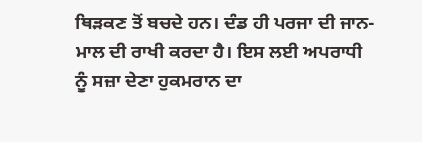ਥਿੜਕਣ ਤੋਂ ਬਚਦੇ ਹਨ। ਦੰਡ ਹੀ ਪਰਜਾ ਦੀ ਜਾਨ-ਮਾਲ ਦੀ ਰਾਖੀ ਕਰਦਾ ਹੈ। ਇਸ ਲਈ ਅਪਰਾਧੀ ਨੂੰ ਸਜ਼ਾ ਦੇਣਾ ਹੁਕਮਰਾਨ ਦਾ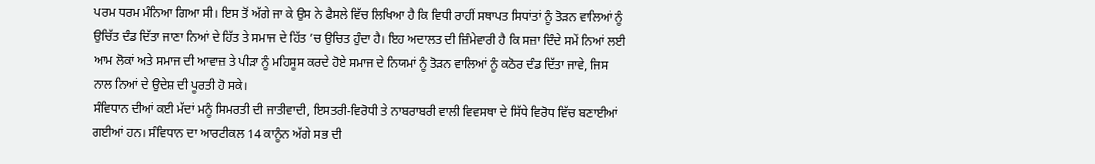ਪਰਮ ਧਰਮ ਮੰਨਿਆ ਗਿਆ ਸੀ। ਇਸ ਤੋਂ ਅੱਗੇ ਜਾ ਕੇ ਉਸ ਨੇ ਫੈਸਲੇ ਵਿੱਚ ਲਿਖਿਆ ਹੈ ਕਿ ਵਿਧੀ ਰਾਹੀਂ ਸਥਾਪਤ ਸਿਧਾਂਤਾਂ ਨੂੰ ਤੋੜਨ ਵਾਲਿਆਂ ਨੂੰ ਉਚਿੱਤ ਦੰਡ ਦਿੱਤਾ ਜਾਣਾ ਨਿਆਂ ਦੇ ਹਿੱਤ ਤੇ ਸਮਾਜ ਦੇ ਹਿੱਤ ’ਚ ਉਚਿਤ ਹੁੰਦਾ ਹੈ। ਇਹ ਅਦਾਲਤ ਦੀ ਜ਼ਿੰਮੇਵਾਰੀ ਹੈ ਕਿ ਸਜ਼ਾ ਦਿੰਦੇ ਸਮੇਂ ਨਿਆਂ ਲਈ ਆਮ ਲੋਕਾਂ ਅਤੇ ਸਮਾਜ ਦੀ ਆਵਾਜ਼ ਤੇ ਪੀੜਾ ਨੂੰ ਮਹਿਸੂਸ ਕਰਦੇ ਹੋਏ ਸਮਾਜ ਦੇ ਨਿਯਮਾਂ ਨੂੰ ਤੋੜਨ ਵਾਲਿਆਂ ਨੂੰ ਕਠੋਰ ਦੰਡ ਦਿੱਤਾ ਜਾਵੇ, ਜਿਸ ਨਾਲ ਨਿਆਂ ਦੇ ਉਦੇਸ਼ ਦੀ ਪੂਰਤੀ ਹੋ ਸਕੇ।
ਸੰਵਿਧਾਨ ਦੀਆਂ ਕਈ ਮੱਦਾਂ ਮਨੂੰ ਸਿਮਰਤੀ ਦੀ ਜਾਤੀਵਾਦੀ, ਇਸਤਰੀ-ਵਿਰੋਧੀ ਤੇ ਨਾਬਰਾਬਰੀ ਵਾਲੀ ਵਿਵਸਥਾ ਦੇ ਸਿੱਧੇ ਵਿਰੋਧ ਵਿੱਚ ਬਣਾਈਆਂ ਗਈਆਂ ਹਨ। ਸੰਵਿਧਾਨ ਦਾ ਆਰਟੀਕਲ 14 ਕਾਨੂੰਨ ਅੱਗੇ ਸਭ ਦੀ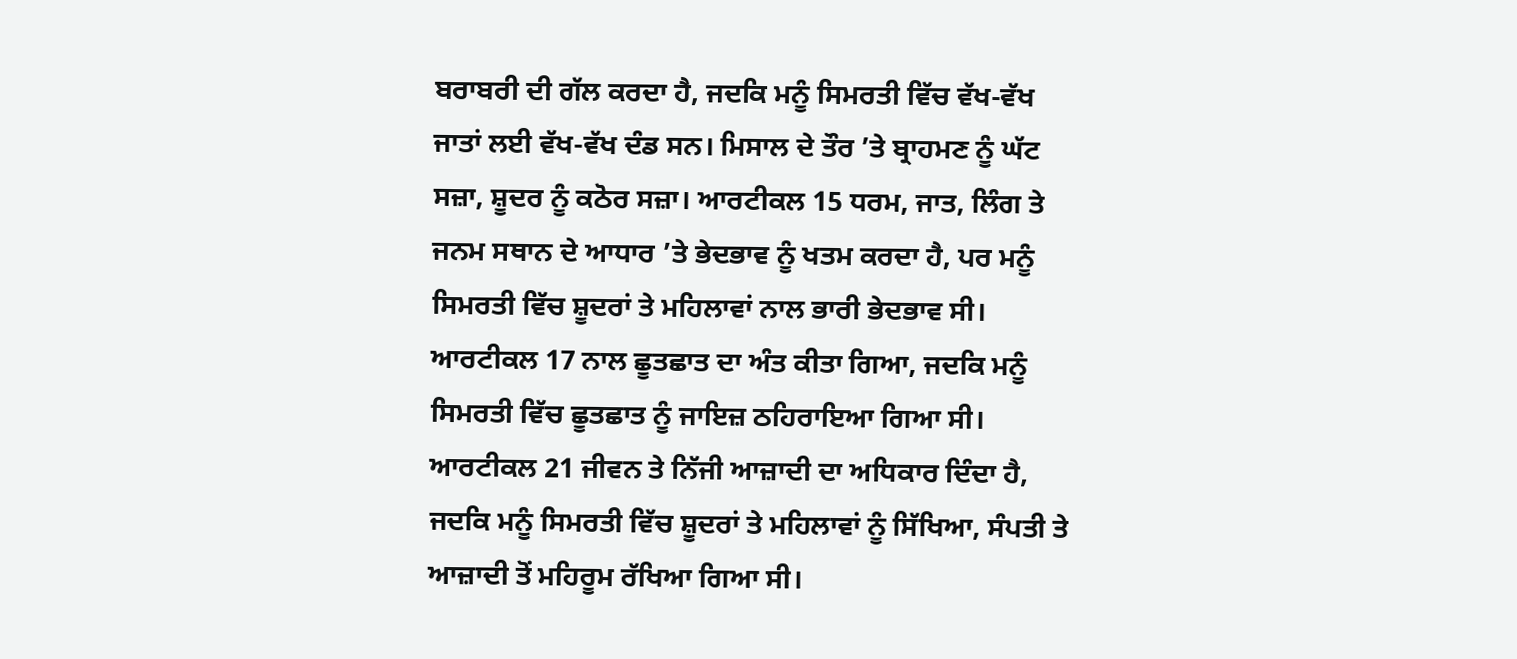ਬਰਾਬਰੀ ਦੀ ਗੱਲ ਕਰਦਾ ਹੈ, ਜਦਕਿ ਮਨੂੰ ਸਿਮਰਤੀ ਵਿੱਚ ਵੱਖ-ਵੱਖ ਜਾਤਾਂ ਲਈ ਵੱਖ-ਵੱਖ ਦੰਡ ਸਨ। ਮਿਸਾਲ ਦੇ ਤੌਰ ’ਤੇ ਬ੍ਰਾਹਮਣ ਨੂੰ ਘੱਟ ਸਜ਼ਾ, ਸ਼ੂਦਰ ਨੂੰ ਕਠੋਰ ਸਜ਼ਾ। ਆਰਟੀਕਲ 15 ਧਰਮ, ਜਾਤ, ਲਿੰਗ ਤੇ ਜਨਮ ਸਥਾਨ ਦੇ ਆਧਾਰ ’ਤੇ ਭੇਦਭਾਵ ਨੂੰ ਖਤਮ ਕਰਦਾ ਹੈ, ਪਰ ਮਨੂੰ ਸਿਮਰਤੀ ਵਿੱਚ ਸ਼ੂਦਰਾਂ ਤੇ ਮਹਿਲਾਵਾਂ ਨਾਲ ਭਾਰੀ ਭੇਦਭਾਵ ਸੀ। ਆਰਟੀਕਲ 17 ਨਾਲ ਛੂਤਛਾਤ ਦਾ ਅੰਤ ਕੀਤਾ ਗਿਆ, ਜਦਕਿ ਮਨੂੰ ਸਿਮਰਤੀ ਵਿੱਚ ਛੂਤਛਾਤ ਨੂੰ ਜਾਇਜ਼ ਠਹਿਰਾਇਆ ਗਿਆ ਸੀ। ਆਰਟੀਕਲ 21 ਜੀਵਨ ਤੇ ਨਿੱਜੀ ਆਜ਼ਾਦੀ ਦਾ ਅਧਿਕਾਰ ਦਿੰਦਾ ਹੈ, ਜਦਕਿ ਮਨੂੰ ਸਿਮਰਤੀ ਵਿੱਚ ਸ਼ੂਦਰਾਂ ਤੇ ਮਹਿਲਾਵਾਂ ਨੂੰ ਸਿੱਖਿਆ, ਸੰਪਤੀ ਤੇ ਆਜ਼ਾਦੀ ਤੋਂ ਮਹਿਰੂਮ ਰੱਖਿਆ ਗਿਆ ਸੀ।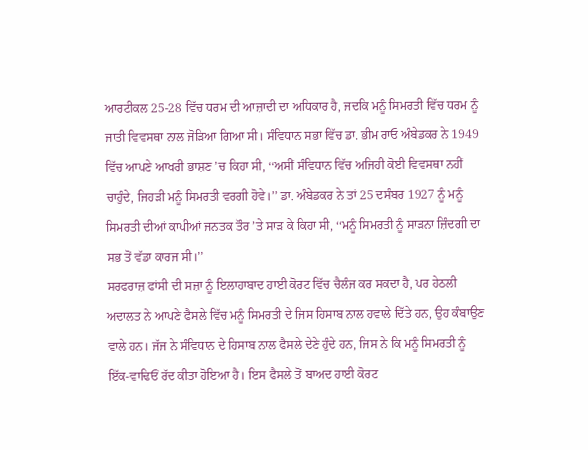ਆਰਟੀਕਲ 25-28 ਵਿੱਚ ਧਰਮ ਦੀ ਆਜ਼ਾਦੀ ਦਾ ਅਧਿਕਾਰ ਹੈ, ਜਦਕਿ ਮਨੂੰ ਸਿਮਰਤੀ ਵਿੱਚ ਧਰਮ ਨੂੰ ਜਾਤੀ ਵਿਵਸਥਾ ਨਾਲ ਜੋੜਿਆ ਗਿਆ ਸੀ। ਸੰਵਿਧਾਨ ਸਭਾ ਵਿੱਚ ਡਾ. ਭੀਮ ਰਾਓ ਅੰਬੇਡਕਰ ਨੇ 1949 ਵਿੱਚ ਆਪਣੇ ਆਖਰੀ ਭਾਸ਼ਣ ’ਚ ਕਿਹਾ ਸੀ, ‘‘ਅਸੀਂ ਸੰਵਿਧਾਨ ਵਿੱਚ ਅਜਿਹੀ ਕੋਈ ਵਿਵਸਥਾ ਨਹੀਂ ਚਾਹੁੰਦੇ, ਜਿਹੜੀ ਮਨੂੰ ਸਿਮਰਤੀ ਵਰਗੀ ਹੋਵੇ।’’ ਡਾ. ਅੰਬੇਡਕਰ ਨੇ ਤਾਂ 25 ਦਸੰਬਰ 1927 ਨੂੰ ਮਨੂੰ ਸਿਮਰਤੀ ਦੀਆਂ ਕਾਪੀਆਂ ਜਨਤਕ ਤੌਰ ’ਤੇ ਸਾੜ ਕੇ ਕਿਹਾ ਸੀ, ‘‘ਮਨੂੰ ਸਿਮਰਤੀ ਨੂੰ ਸਾੜਨਾ ਜ਼ਿੰਦਗੀ ਦਾ ਸਭ ਤੋਂ ਵੱਡਾ ਕਾਰਜ ਸੀ।’’
ਸਰਫਰਾਜ਼ ਫਾਂਸੀ ਦੀ ਸਜ਼ਾ ਨੂੰ ਇਲਾਹਾਬਾਦ ਹਾਈ ਕੋਰਟ ਵਿੱਚ ਚੈਲੰਜ ਕਰ ਸਕਦਾ ਹੈ, ਪਰ ਹੇਠਲੀ ਅਦਾਲਤ ਨੇ ਆਪਣੇ ਫੈਸਲੇ ਵਿੱਚ ਮਨੂੰ ਸਿਮਰਤੀ ਦੇ ਜਿਸ ਹਿਸਾਬ ਨਾਲ ਹਵਾਲੇ ਦਿੱਤੇ ਹਨ, ਉਹ ਕੰਬਾਉਣ ਵਾਲੇ ਹਨ। ਜੱਜ ਨੇ ਸੰਵਿਧਾਨ ਦੇ ਹਿਸਾਬ ਨਾਲ ਫੈਸਲੇ ਦੇਣੇ ਹੁੰਦੇ ਹਨ, ਜਿਸ ਨੇ ਕਿ ਮਨੂੰ ਸਿਮਰਤੀ ਨੂੰ ਇੱਕ-ਵਾਢਿਓਂ ਰੱਦ ਕੀਤਾ ਹੋਇਆ ਹੈ। ਇਸ ਫੈਸਲੇ ਤੋਂ ਬਾਅਦ ਹਾਈ ਕੋਰਟ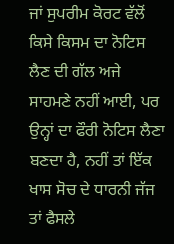ਜਾਂ ਸੁਪਰੀਮ ਕੋਰਟ ਵੱਲੋਂ ਕਿਸੇ ਕਿਸਮ ਦਾ ਨੋਟਿਸ ਲੈਣ ਦੀ ਗੱਲ ਅਜੇ ਸਾਹਮਣੇ ਨਹੀਂ ਆਈ, ਪਰ ਉਨ੍ਹਾਂ ਦਾ ਫੌਰੀ ਨੋਟਿਸ ਲੈਣਾ ਬਣਦਾ ਹੈ, ਨਹੀਂ ਤਾਂ ਇੱਕ ਖਾਸ ਸੋਚ ਦੇ ਧਾਰਨੀ ਜੱਜ ਤਾਂ ਫੈਸਲੇ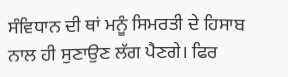ਸੰਵਿਧਾਨ ਦੀ ਥਾਂ ਮਨੂੰ ਸਿਮਰਤੀ ਦੇ ਹਿਸਾਬ ਨਾਲ ਹੀ ਸੁਣਾਉਣ ਲੱਗ ਪੈਣਗੇ। ਫਿਰ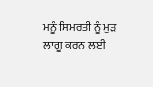ਮਨੂੰ ਸਿਮਰਤੀ ਨੂੰ ਮੁੜ ਲਾਗੂ ਕਰਨ ਲਈ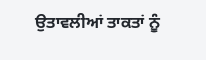ਉਤਾਵਲੀਆਂ ਤਾਕਤਾਂ ਨੂੰ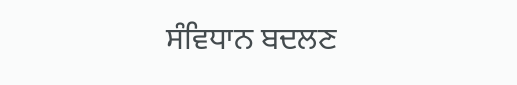ਸੰਵਿਧਾਨ ਬਦਲਣ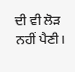ਦੀ ਵੀ ਲੋੜ ਨਹੀਂ ਪੈਣੀ।